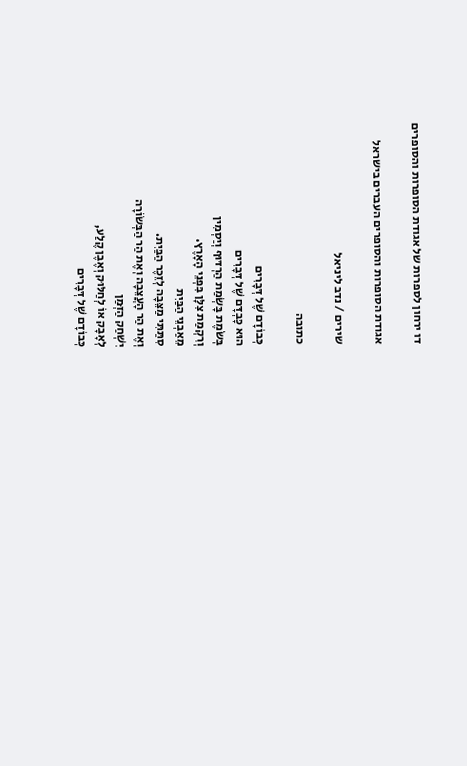דו ירחון לספרות של אגודת הסופרות והסופרים

אגודת הסופרות והסופרים העברים בישראל

שירים / נדב ליניאל

כתובה

כְּבוֹדָם שֶׁל דְּבָרִים
הוּא כָּבְדָּם שֶׁל דְּבָרִים
בְּשֹׂמֶת בָּשְׂמַת הַרְדּוּף וְיַסְמִין
וְרִקְמַת צִלָּן בִּפְנֵי הָאָרֶץ.
מֵאַבְנֵי הַבַּיִת
סִתַּתִּי מַצֵּבָה לְזֵכֶר הַבַּיִת.
וְאֶת הַר הָעֲצֵבָה וְאֶת הַר הַבְּשׂוֹרָה
יִשְׁחַק הַזְּמַן
לְאָבָק אוֹ לְחַלּוּק וְאֶבֶן קֶלַע,
כְּבוֹדָם שֶׁל דְּבָרִים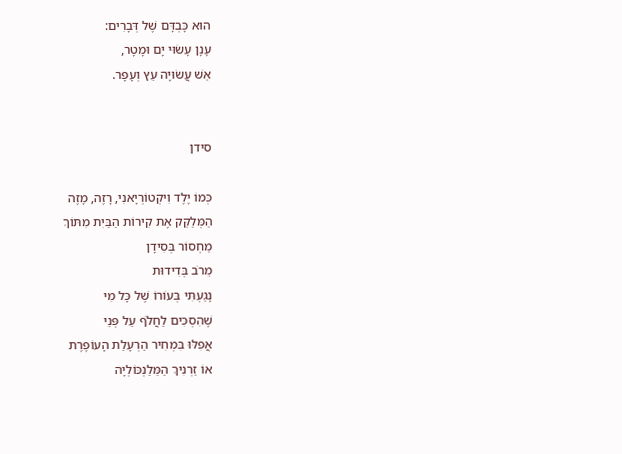הוּא כָּבְדָּם שֶׁל דְּבָרִים:
עָנָן עָשׂוּי יָם וּמָטָר,
אֵשׁ עֲשׂוּיָה עֵץ וְעָפָר.


סידן

כְּמוֹ יֶלֶד וִיקְטוֹרְיָאנִי, רָזֶה, מָזֶה
הַמְּלַקֵּק אֶת קִירוֹת הַבַּיִת מִתּוֹךְ
מַחְסוֹר בְּסִידָן
מֵרֹב בְּדִידוּת
נָגַעְתִּי בְּעוֹרוֹ שֶׁל כָּל מִי
שֶׁהִסְכִּים לַחֲלֹף עַל פְּנֵי
אֲפִלּוּ בִּמְחִיר הַרְעָלַת הָעוֹפֶרֶת
אוֹ זַרְנִיךְ הַמֵּלַנְכּוֹלְיָה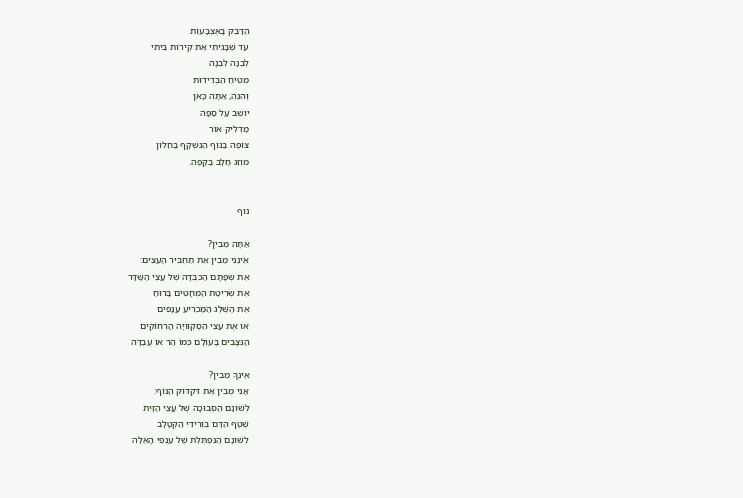הַדָּבֵק בָּאֶצְבָּעוֹת
עַד שֶׁבָּנִיתִי אֶת קִירוֹת בֵּיתִי
לְבֵנָה לְבֵנָה
מִטִּיחַ הַבְּדִידוּת
וְהִנֵּה, אַתָּה כָּאן
יוֹשֵׁב עַל סַפָּה
מַדְלִיק אוֹר
צוֹפֶה בַּנּוֹף הַנִּשְׁקָף בַּחַלּוֹן
מוֹזֵג חָלָב בַּקָּפֶה.


נוף

אַתָּה מֵבִין?
אֵינֶנִּי מֵבִין אֶת תַּחְבִּיר הָעֵצִים:
אֶת שְׂפָתָם הַכְּבֵדָה שֶׁל עֲצֵי הַשַּׁדָּר
אֶת שְׂרִיטַת הַמְּחָטִים בָּרוּחַ
אֶת הַשֶּׁלֶג הַמַּכְרִיעַ עֲנָפִים
אוֹ אֶת עֲצֵי הַסֶּקְווֹיָה הָרְחוֹקִים
הַנִּצָּבִים בָּעוֹלָם כְּמוֹ הַר אוֹ עֻבְדָּה

אֵינְךָ מֵבִין?
אֲנִי מֵבִין אֶת דִּקְדּוּק הַנּוֹף:
לְשׁוֹנָם הַסְּבוּכָה שֶׁל עֲצֵי הַזַּיִת
שֶׁטֶף הַדָּם בִּוְרִידֵי הַקְּטָלָב
לְשׁוֹנָם הַנִּפְתֶּלֶת שֶׁל עַנְפֵי הָאֵלָה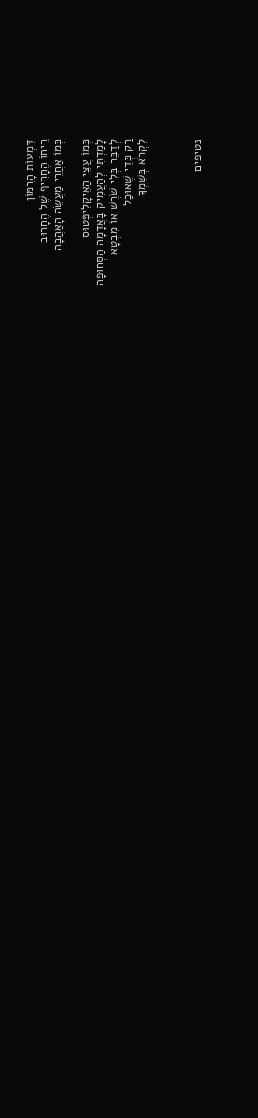דִּמְעוֹת הָרִמּוֹן
רֵיחוֹ הֶחָרִיף שֶׁל הֶחָרוּב
כְּמוֹ אַחֲרֵי מַעֲשֵׂה הָאַהֲבָה

כְּמוֹ עֲצֵי הַאֵיקָלִיפְּטוּס
לָמַדְתִּי לְהַעֲמִיק בָּאֲדָמָה הַסְּחוּפָה
לְדַבֵּר בְּלִי שֹׁרֶשׁ אוֹ מִבְטָא
רַק כְּדֵי שֶׁאוּכַל
לִקְרֹא בְּשִׁמְךָ



נטיפים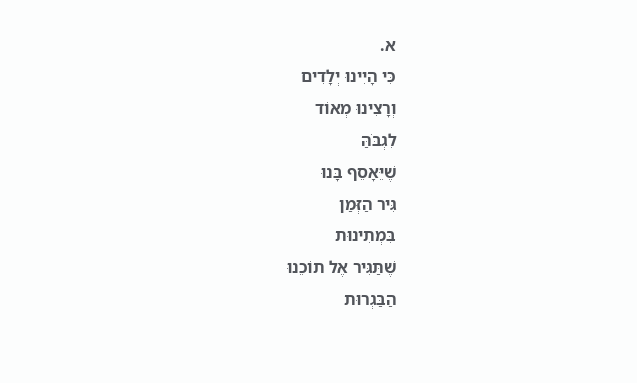א.
כִּי הָיִינוּ יְלָדִים
וְרָצִינוּ מְאוֹד
לִגְבֹּהַּ
שֶׁיֵּאָסֵף בָּנוּ
גִּיר הַזְּמַן
בִּמְתִינוּת
שֶׁתַּגִּיר אֶל תוֹכֵנוּ
הַבַּגְרוּת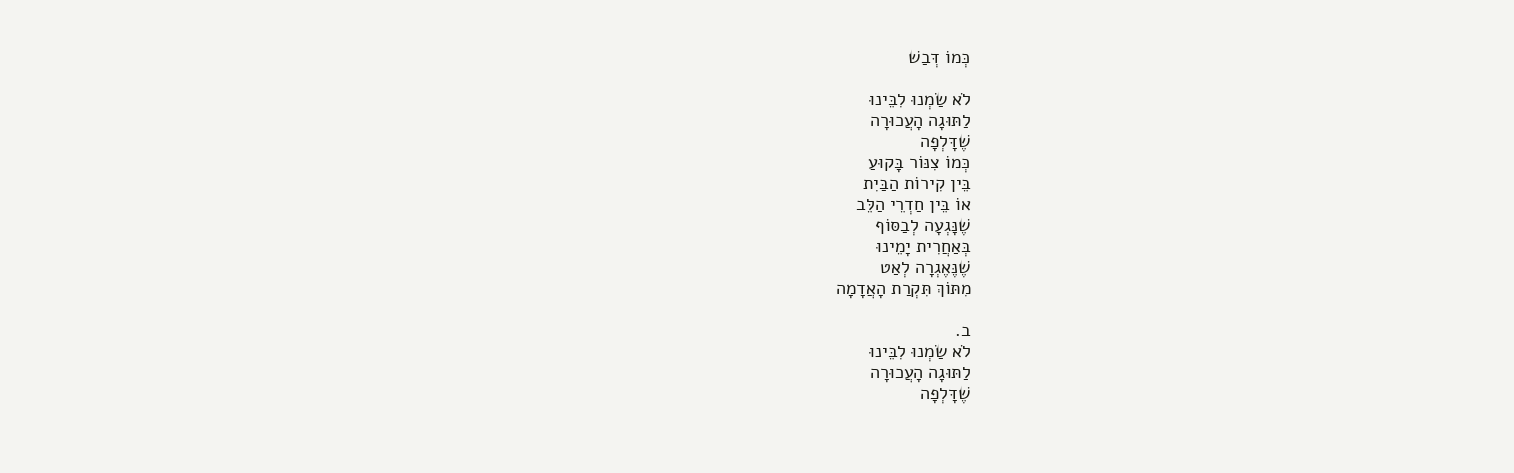כְּמוֹ דְּבַשׁ

לֹא שַׂמְנוּ לִבֵּינוּ
לַתּוּגָה הָעֲכוּרָה
שֶׁדָּלְפָה
כְּמוֹ צִנּוֹר בָּקוּעַ
בֵּין קִירוֹת הַבַּיִת
אוֹ בֵּין חַדְרֵי הַלֵּב
שֶׁנָּגְעָה לְבַסּוֹף
בְּאַחֲרִית יָמֵינוּ
שֶׁנֶּאֶגְרָה לְאַט
מִתּוֹךְ תִּקְרַת הָאֲדָמָה

ב.
לֹא שַׂמְנוּ לִבֵּינוּ
לַתּוּגָה הָעֲכוּרָה
שֶׁדָּלְפָה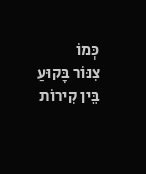כְּמוֹ
צִנּוֹר בָּקוּעַ
בֵּין קִירוֹת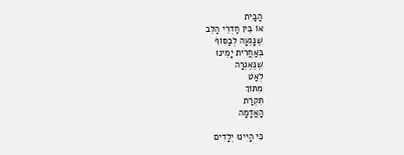הַבַּיִת
אוֹ בֵּין חַדְרֵי הַלֵּב
שֶׁנָּגְעָה לְבַסּוֹף
בְּאַחֲרִית יָמֵינוּ
שֶׁנֶּאֶגְרָה
לְאַט
מִתּוֹךְ
תִּקְרַת
הָאֲדָמָה

כִּי הָיִינוּ יְלָדִים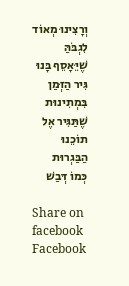וְרָצִינוּ מְאוֹד
לִגְבֹּהַּ
שֶׁיֵּאָסֵף בָּנוּ
גִּיר הַזְּמַן
בִּמְתִינוּת
שֶׁתַּגִּיר אֶל תוֹכֵנוּ
הַבַּגְרוּת
כְּמוֹ דְּבַשׁ

Share on facebook
Facebook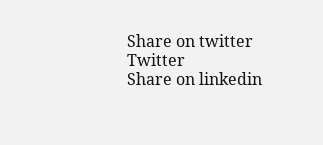Share on twitter
Twitter
Share on linkedin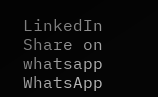LinkedIn
Share on whatsapp
WhatsApp